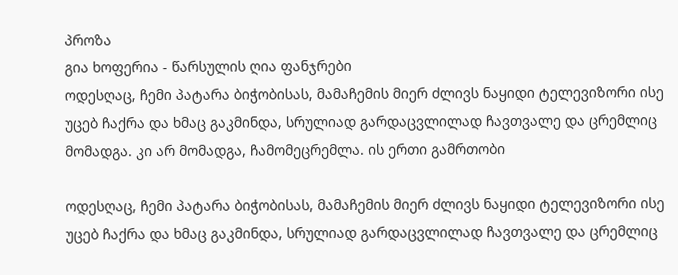პროზა
გია ხოფერია - წარსულის ღია ფანჯრები
ოდესღაც, ჩემი პატარა ბიჭობისას, მამაჩემის მიერ ძლივს ნაყიდი ტელევიზორი ისე უცებ ჩაქრა და ხმაც გაკმინდა, სრულიად გარდაცვლილად ჩავთვალე და ცრემლიც მომადგა. კი არ მომადგა, ჩამომეცრემლა. ის ერთი გამრთობი

ოდესღაც, ჩემი პატარა ბიჭობისას, მამაჩემის მიერ ძლივს ნაყიდი ტელევიზორი ისე უცებ ჩაქრა და ხმაც გაკმინდა, სრულიად გარდაცვლილად ჩავთვალე და ცრემლიც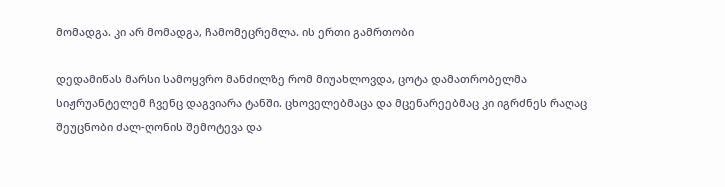მომადგა. კი არ მომადგა, ჩამომეცრემლა. ის ერთი გამრთობი

დედამიწას მარსი სამოყვრო მანძილზე რომ მიუახლოვდა, ცოტა დამათრობელმა სიჟრუანტელემ ჩვენც დაგვიარა ტანში. ცხოველებმაცა და მცენარეებმაც კი იგრძნეს რაღაც შეუცნობი ძალ-ღონის შემოტევა და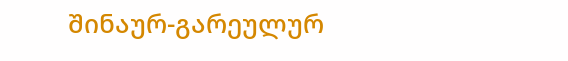შინაურ-გარეულურ